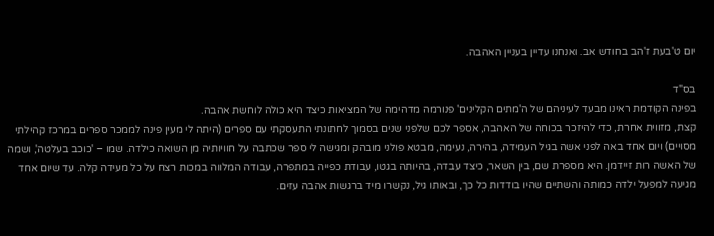יום ט'בעת ז'הב בחודש אב. ואנחנו עדיין בעניין האהבה.

בס"ד
בפינה הקודמת ראינו מבעד לעיניהם של ה'מתים הקלינים' פנורמה מדהימה של המציאות כיצד היא כולה לוחשת אהבה.
קצת, מזווית אחרת, כדי להיזכר בכוחה של האהבה, אספר לכם שלפני שנים בסמוך לחתונתי התעסקתי עם ספרים (היתה לי מעין פינה לממכר ספרים במרכז קהילתי מסויים) ויום אחד באה לפני אשה בגיל העמידה, בהירה, נעימה, מבטא פולני מובהק ומגישה לי ספר שכתבה על חוויותיה מן השואה כילדה. שמו – 'כוכב בעלטה', ושמה של האשה רות זיידמן. היא מספרת שם, בין השאר, כיצד עבדה, בהיותה בגטו, עבודת כפייה במתפרה, עבודה המלווה במכות רצח על כל מעידה קלה. עד שיום אחד מגיעה למפעל ילדה כמותה והשתיים שהיו בודדות כל כך, ובאותו גיל, נקשרו מיד ברגשות אהבה עזים.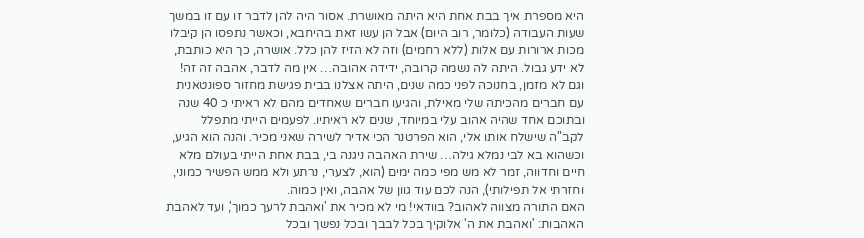היא מספרת איך בבת אחת היא היתה מאושרת. אסור היה להן לדבר זו עם זו במשך שעות העבודה (כלומר, רוב היום) אבל הן עשו זאת בהיחבא, וכאשר נתפסו הן קיבלו מכות ארורות עם אלות (ללא רחמים) וזה לא הזיז להן כלל. אושרה, כך היא כותבת, לא ידע גבול. היתה לה נשמה קרובה, ידידה אהובה… אין מה לדבר, אהבה זה זה!
וגם לא מזמן, בחנוכה לפני כמה שנים, היתה אצלנו בבית פגישת מחזור ספונטאנית עם חברים מהכיתה שלי מאילת, והגיעו חברים שאחדים מהם לא ראיתי כ 40 שנה ובתוכם אחד שהיה אהוב עלי במיוחד, שנים לא ראיתיו. לפעמים הייתי מתפלל לקב"ה שישלח אותו אלי, הוא הפרטנר הכי אדיר לשירה שאני מכיר. והנה הוא הגיע, וכשהוא בא לבי נמלא גילה… שירת האהבה ניגנה בי, בבת אחת הייתי בעולם מלא חיים וחדווה, זמר לא מש מפי כמה ימים (הוא, לצערי, נרתע ולא ממש הפשיר כמוני, וחזרתי אל תפילותי), הנה לכם עוד גוון של אהבה, ואין כמוה.
האם התורה מצווה לאהוב? בוודאי! מי לא מכיר את 'ואהבת לרעך כמוך', ועד לאהבת האהבות: 'ואהבת את ה' אלוקיך בכל לבבך ובכל נפשך ובכל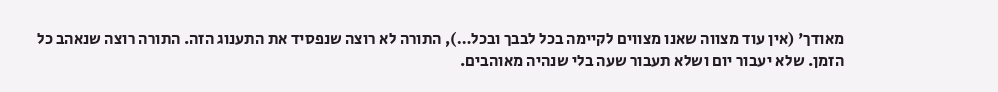מאודך' (אין עוד מצווה שאנו מצווים לקיימה בכל לבבך ובכל…), התורה לא רוצה שנפסיד את התענוג הזה. התורה רוצה שנאהב כל הזמן. שלא יעבור יום ושלא תעבור שעה בלי שנהיה מאוהבים.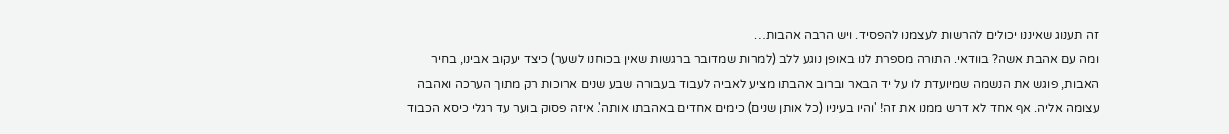זה תענוג שאיננו יכולים להרשות לעצמנו להפסיד. ויש הרבה אהבות…
ומה עם אהבת אשה? בוודאי. התורה מספרת לנו באופן נוגע ללב (למרות שמדובר ברגשות שאין בכוחנו לשער) כיצד יעקוב אבינו, בחיר האבות, פוגש את הנשמה שמיועדת לו על יד הבאר וברוב אהבתו מציע לאביה לעבוד בעבורה שבע שנים ארוכות רק מתוך הערכה ואהבה עצומה אליה. אף אחד לא דרש ממנו את זה! 'והיו בעיניו (כל אותן שנים) כימים אחדים באהבתו אותה'. איזה פסוק בוער עד רגלי כיסא הכבוד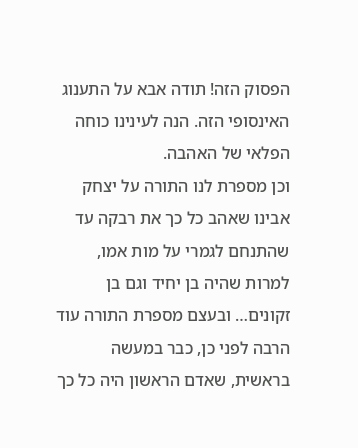הפסוק הזה! תודה אבא על התענוג האינסופי הזה. הנה לעינינו כוחה הפלאי של האהבה.
וכן מספרת לנו התורה על יצחק אבינו שאהב כל כך את רבקה עד שהתנחם לגמרי על מות אמו, למרות שהיה בן יחיד וגם בן זקונים… ובעצם מספרת התורה עוד הרבה לפני כן, כבר במעשה בראשית, שאדם הראשון היה כל כך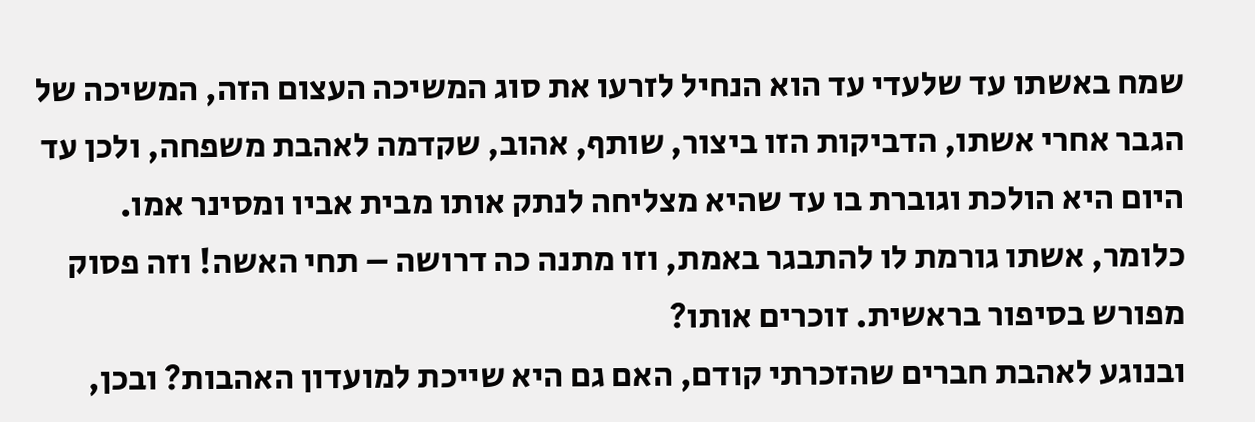שמח באשתו עד שלעדי עד הוא הנחיל לזרעו את סוג המשיכה העצום הזה, המשיכה של הגבר אחרי אשתו, הדביקות הזו ביצור, שותף, אהוב, שקדמה לאהבת משפחה, ולכן עד היום היא הולכת וגוברת בו עד שהיא מצליחה לנתק אותו מבית אביו ומסינר אמו. כלומר, אשתו גורמת לו להתבגר באמת, וזו מתנה כה דרושה – תחי האשה! וזה פסוק מפורש בסיפור בראשית. זוכרים אותו?
ובנוגע לאהבת חברים שהזכרתי קודם, האם גם היא שייכת למועדון האהבות? ובכן,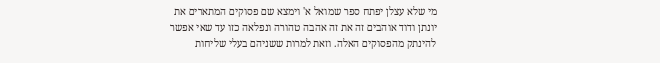מי שלא עצלן יפתח ספר שמואל א' וימצא שם פסוקים המתארים את יונתן ודוד אוהבים זה את זה אהבה טהורה ונפלאה כזו עד שאי אפשר להינתק מהפסוקים האלה. וזאת למרות ששניהם בעלי שליחות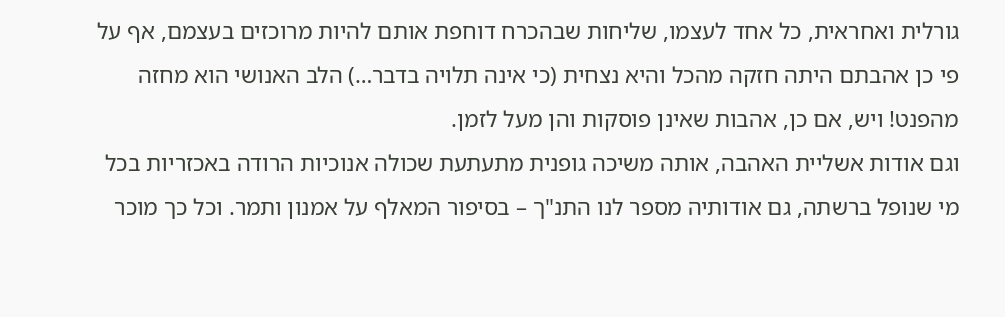גורלית ואחראית, כל אחד לעצמו, שליחות שבהכרח דוחפת אותם להיות מרוכזים בעצמם, אף על פי כן אהבתם היתה חזקה מהכל והיא נצחית (כי אינה תלויה בדבר…) הלב האנושי הוא מחזה מהפנט! ויש, אם כן, אהבות שאינן פוסקות והן מעל לזמן.
וגם אודות אשליית האהבה, אותה משיכה גופנית מתעתעת שכולה אנוכיות הרודה באכזריות בכל מי שנופל ברשתה, גם אודותיה מספר לנו התנ"ך – בסיפור המאלף על אמנון ותמר. וכל כך מוכר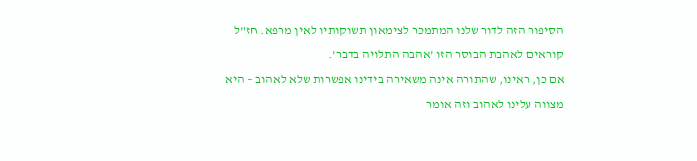הסיפור הזה לדור שלנו המתמכר לצימאון תשוקותיו לאין מרפא. חז"ל קוראים לאהבת הבוסר הזו 'אהבה התלויה בדבר'.
אם כן, ראינו, שהתורה אינה משאירה בידינו אפשרות שלא לאהוב – היא מצווה עלינו לאהוב וזה אומר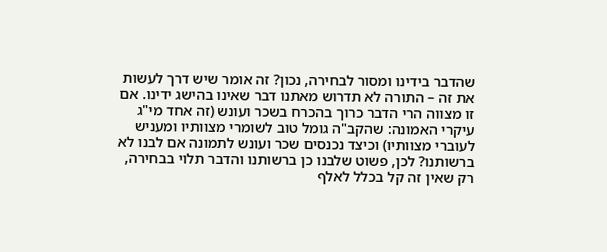שהדבר בידינו ומסור לבחירה, נכון? זה אומר שיש דרך לעשות את זה – התורה לא תדרוש מאתנו דבר שאינו בהישג ידינו. אם זו מצווה הרי הדבר כרוך בהכרח בשכר ועונש (זה אחד מי"ג עיקרי האמונה: שהקב"ה גומל טוב לשומרי מצוותיו ומעניש לעוברי מצוותיו) וכיצד נכנסים שכר ועונש לתמונה אם לבנו לא ברשותנו? לכן, פשוט שלבנו כן ברשותנו והדבר תלוי בבחירה, רק שאין זה קל בכלל לאלף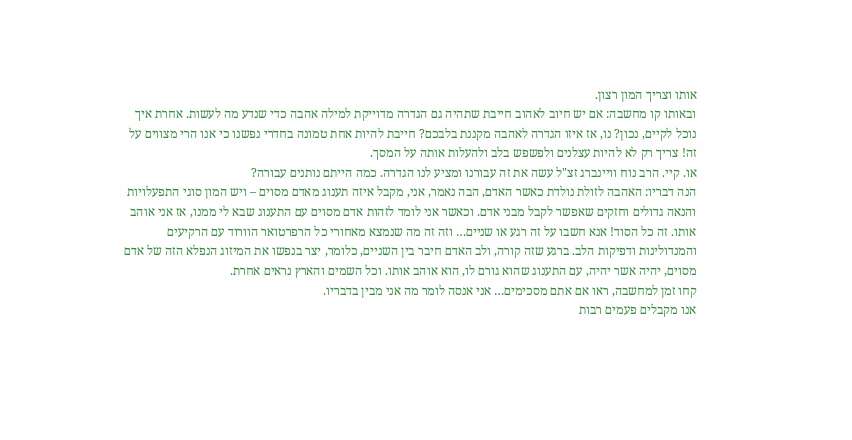אותו וצריך המון רצון.
ובאותו קו מחשבה: אם יש חיוב לאהוב חייבת שתהיה גם הגדרה מדוייקת למילה אהבה כדי שנדע מה לעשות. אחרת איך נוכל לקיים, נכון? נו, אז איזו הגדרה לאהבה מקננת בלבכם? חייבת להיות אחת טמונה בחדרי נפשנו כי אנו הרי מצווים על זה! צריך רק לא להיות עצלנים ולפשפש בלב ולהעלות אותה על המסך.
או. קיי. הרב נוח וויינברג זצ"ל עשה את זה עבורנו ומציע לנו הגדרה. כמה הייתם נותנים עבורה?
הנה דבריו: האהבה לזולת נולדת כאשר האדם, הבה נאמר, אני, מקבל איזה תענוג מאדם מסוים – ויש המון סוגי התפעלויות והנאה גדולים וחזקים שאפשר לקבל מבני אדם. וכאשר אני לומד לזהות אדם מסוים עם התענוג שבא לי ממנו, אז אני אוהב אותו. זה כל הסוד! אנא חשבו על זה רגע או שניים… וזה זה מה שנמצא מאחורי כל הרפרטואר הוורוד עם הרקיעים והמנדולינות ודפיקות הלב. ברגע שזה קורה, ולב האדם חיבר בין השניים, כלומר, יצר בנפשו את המיזוג הנפלא הזה של אדם מסוים, יהיה אשר יהיה, עם התענוג שהוא גורם לו, הוא אוהב אותו. וכל השמים והארץ נראים אחרת.
קחו זמן למחשבה, ראו אם אתם מסכימים… אני אנסה לומר מה אני מבין בדבריו.
אנו מקבלים פעמים רבות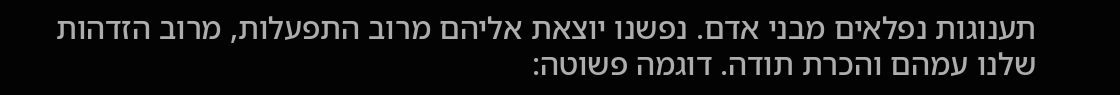תענוגות נפלאים מבני אדם. נפשנו יוצאת אליהם מרוב התפעלות, מרוב הזדהות שלנו עמהם והכרת תודה. דוגמה פשוטה: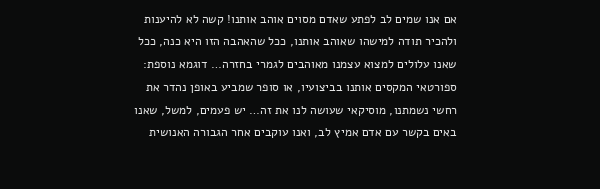אם אנו שמים לב לפתע שאדם מסוים אוהב אותנו! קשה לא להיענות ולהכיר תודה למישהו שאוהב אותנו, ככל שהאהבה הזו היא כנה, ככל שאנו עלולים למצוא עצמנו מאוהבים לגמרי בחזרה… דוגמא נוספת: ספורטאי המקסים אותנו בביצועיו, או סופר שמביע באופן נהדר את רחשי נשמתנו, מוסיקאי שעושה לנו את זה… יש פעמים, למשל, שאנו באים בקשר עם אדם אמיץ לב, ואנו עוקבים אחר הגבורה האנושית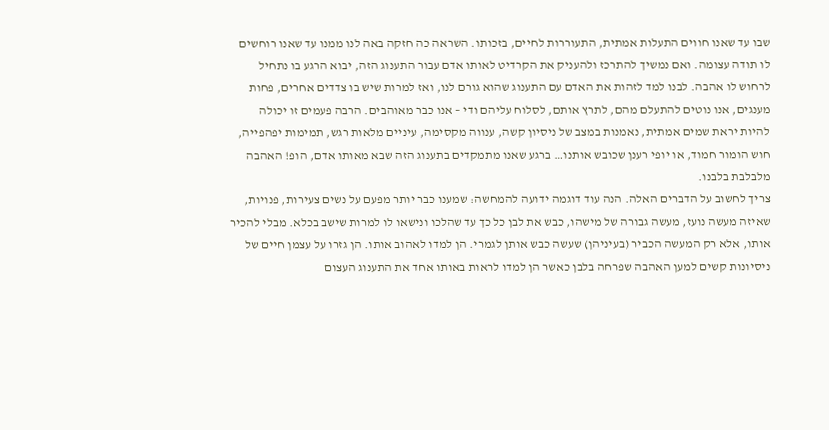שבו עד שאנו חווים התעלות אמתית, התעוררות לחיים, בזכותו. השראה כה חזקה באה לנו ממנו עד שאנו רוחשים לו תודה עצומה. ואם נמשיך להתרכז ולהעניק את הקרדיט לאותו אדם עבור התענוג הזה, יבוא הרגע בו נתחיל לרחוש לו אהבה. לבנו למד לזהות את האדם עם התענוג שהוא גורם לנו, ואז למרות שיש בו צדדים אחרים, פחות מענגים, אנו נוטים להתעלם מהם, לתרץ אותם, לסלוח עליהם ודי – אנו כבר מאוהבים. הרבה פעמים זו יכולה להיות יראת שמים אמתית, נאמנות במצב של ניסיון קשה, ענווה מקסימה, עיניים מלאות רגש, תמימות יפהפייה, חוש הומור חמוד, או יופי רענן שכובש אותנו… ברגע שאנו מתמקדים בתענוג הזה שבא מאותו אדם, הופ! האהבה מלבלבת בלבנו.
צריך לחשוב על הדברים האלה. הנה עוד דוגמה ידועה להמחשה: שמענו כבר יותר מפעם על נשים צעירות, פנויות, שאיזה מעשה נועז, מעשה גבורה של מישהו, כבש את לבן כל כך עד שהלכו ונישאו לו למרות שישב בכלא. מבלי להכיר אותו, אלא רק המעשה הכביר (בעיניהן) שעשה כבש אותן לגמרי. הן למדו לאהוב אותו. הן גזרו על עצמן חיים של ניסיונות קשים למען האהבה שפרחה בלבן כאשר הן למדו לראות באותו אחד את התענוג העצום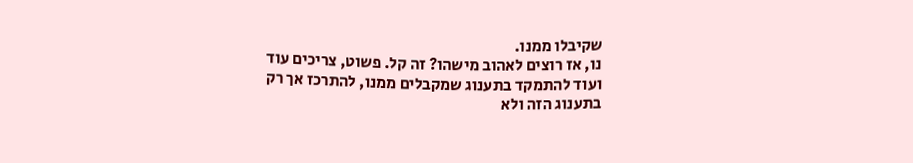שקיבלו ממנו.
נו, אז רוצים לאהוב מישהו? זה קל. פשוט, צריכים עוד ועוד להתמקד בתענוג שמקבלים ממנו, להתרכז אך רק בתענוג הזה ולא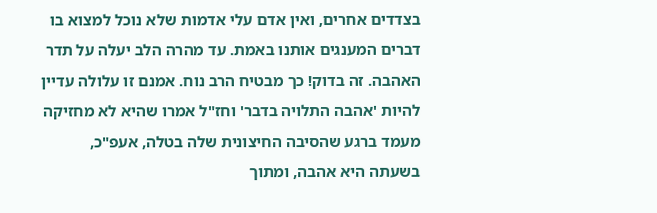בצדדים אחרים, ואין אדם עלי אדמות שלא נוכל למצוא בו דברים המענגים אותנו באמת. עד מהרה הלב יעלה על תדר האהבה. זה בדוק! כך מבטיח הרב נוח. אמנם זו עלולה עדיין להיות 'אהבה התלויה בדבר' וחז"ל אמרו שהיא לא מחזיקה מעמד ברגע שהסיבה החיצונית שלה בטלה, אעפ"כ, בשעתה היא אהבה, ומתוך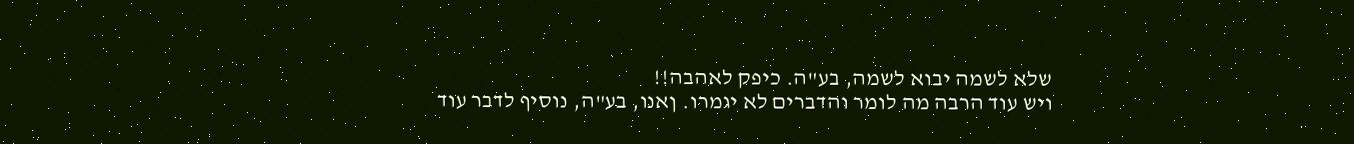שלא לשמה יבוא לשמה, בע"ה. כיפק לאהבה!!
ויש עוד הרבה מה לומר והדברים לא יגמרו. ןאנו, בע"ה, נוסיף לדבר עוד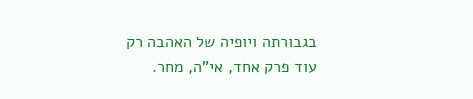בגבורתה ויופיה של האהבה רק עוד פרק אחד, אי"ה, מחר.